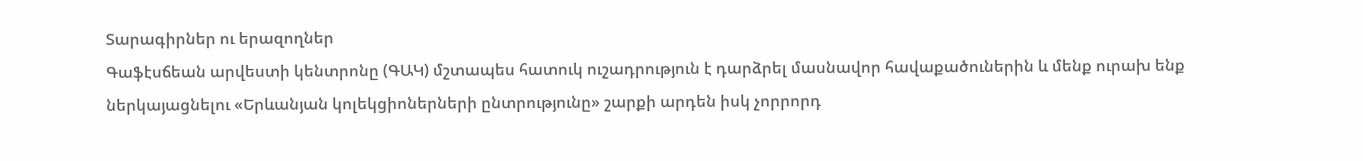Տարագիրներ ու երազողներ
Գաֆէսճեան արվեստի կենտրոնը (ԳԱԿ) մշտապես հատուկ ուշադրություն է դարձրել մասնավոր հավաքածուներին և մենք ուրախ ենք ներկայացնելու «Երևանյան կոլեկցիոներների ընտրությունը» շարքի արդեն իսկ չորրորդ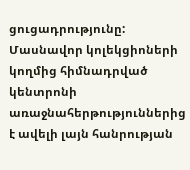ցուցադրությունը: Մասնավոր կոլեկցիոների կողմից հիմնադրված կենտրոնի առաջնահերթություններից է ավելի լայն հանրության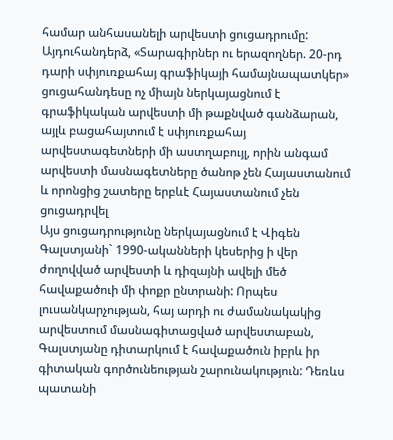համար անհասանելի արվեստի ցուցադրումը: Այդուհանդերձ, «Տարագիրներ ու երազողներ. 20-րդ դարի սփյուռքահայ գրաֆիկայի համայնապատկեր» ցուցահանդեսը ոչ միայն ներկայացնում է գրաֆիկական արվեստի մի թաքնված գանձարան, այլև բացահայտում է սփյուռքահայ արվեստագետների մի աստղաբույլ, որին անգամ արվեստի մասնագետները ծանոթ չեն Հայաստանում և որոնցից շատերը երբևէ Հայաստանում չեն ցուցադրվել
Այս ցուցադրությունը ներկայացնում է Վիգեն Գալստյանի` 1990-ականների կեսերից ի վեր ժողովված արվեստի և դիզայնի ավելի մեծ հավաքածուի մի փոքր ընտրանի: Որպես լուսանկարչության, հայ արդի ու ժամանակակից արվեստում մասնագիտացված արվեստաբան, Գալստյանը դիտարկում է հավաքածուն իբրև իր գիտական գործունեության շարունակություն: Դեռևս պատանի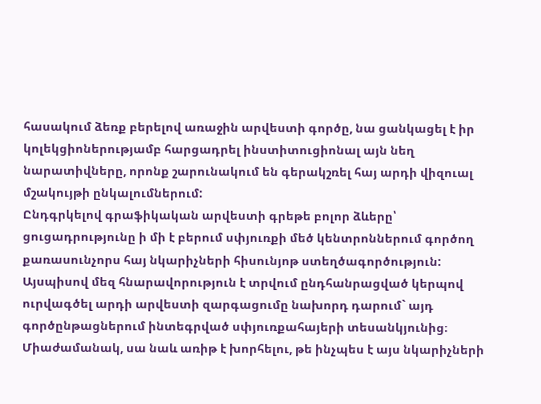հասակում ձեռք բերելով առաջին արվեստի գործը, նա ցանկացել է իր կոլեկցիոներությամբ հարցադրել ինստիտուցիոնալ այն նեղ նարատիվները, որոնք շարունակում են գերակշռել հայ արդի վիզուալ մշակույթի ընկալումներում:
Ընդգրկելով գրաֆիկական արվեստի գրեթե բոլոր ձևերը՝ ցուցադրությունը ի մի է բերում սփյուռքի մեծ կենտրոններում գործող քառասունչորս հայ նկարիչների հիսունյոթ ստեղծագործություն: Այսպիսով մեզ հնարավորություն է տրվում ընդհանրացված կերպով ուրվագծել արդի արվեստի զարգացումը նախորդ դարում` այդ գործընթացներում ինտեգրված սփյուռքահայերի տեսանկյունից։ Միաժամանակ, սա նաև առիթ է խորհելու, թե ինչպես է այս նկարիչների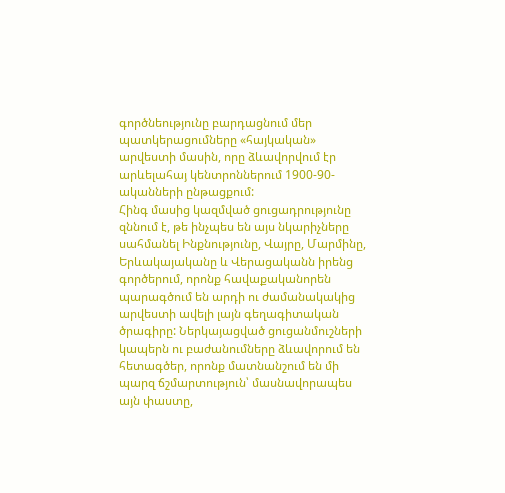գործնեությունը բարդացնում մեր պատկերացումները «հայկական» արվեստի մասին, որը ձևավորվում էր արևելահայ կենտրոններում 1900-90-ականների ընթացքում:
Հինգ մասից կազմված ցուցադրությունը զննում է, թե ինչպես են այս նկարիչները սահմանել Ինքնությունը, Վայրը, Մարմինը, Երևակայականը և Վերացականն իրենց գործերում, որոնք հավաքականորեն պարագծում են արդի ու ժամանակակից արվեստի ավելի լայն գեղագիտական ծրագիրը: Ներկայացված ցուցանմուշների կապերն ու բաժանումները ձևավորում են հետագծեր, որոնք մատնանշում են մի պարզ ճշմարտություն՝ մասնավորապես այն փաստը,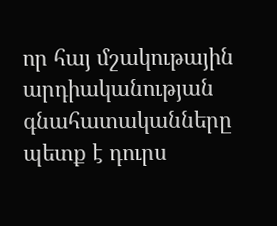որ հայ մշակութային արդիականության գնահատականները պետք է դուրս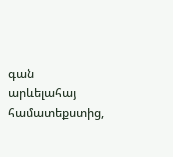գան արևելահայ համատեքստից,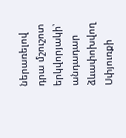ներառելով դրա մշուշոտ երկվորյակի՝ անդադար ձևափոխվող Սփյուռքի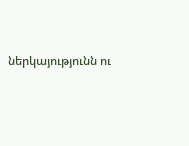ներկայությունն ու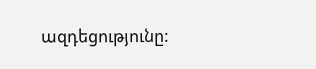ազդեցությունը: